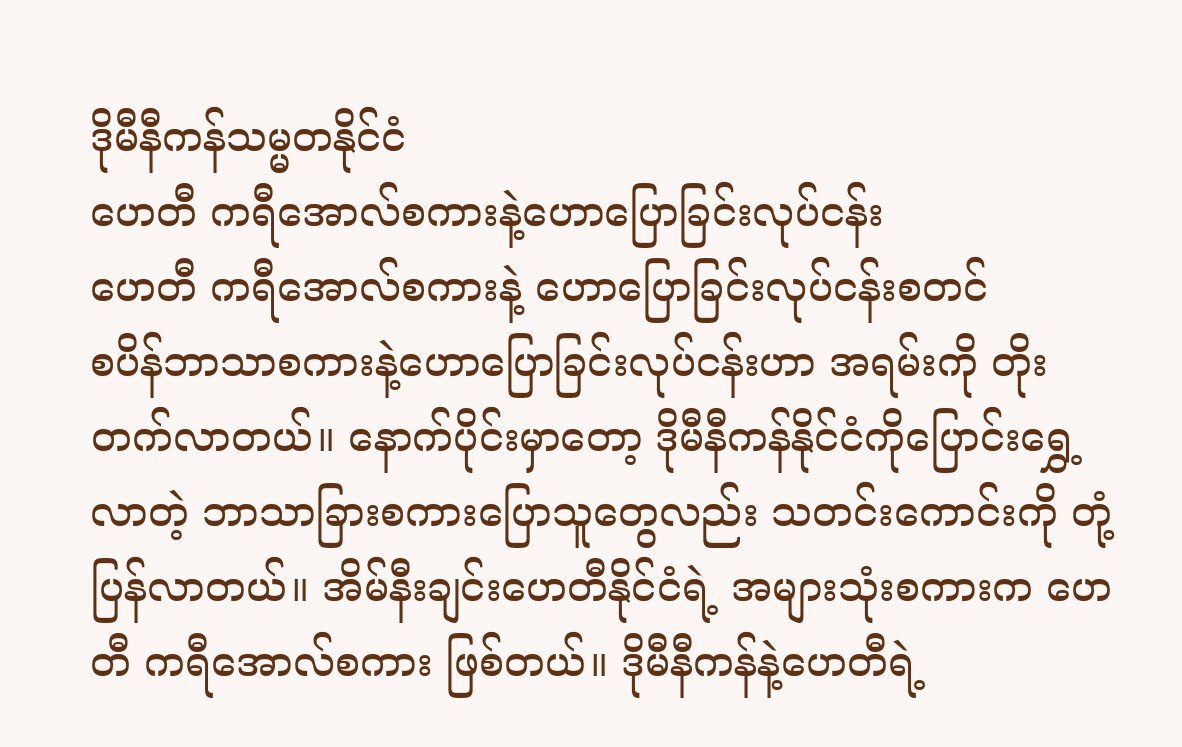ဒိုမီနီကန်သမ္မတနိုင်ငံ
ဟေတီ ကရီအောလ်စကားနဲ့ဟောပြောခြင်းလုပ်ငန်း
ဟေတီ ကရီအောလ်စကားနဲ့ ဟောပြောခြင်းလုပ်ငန်းစတင်
စပိန်ဘာသာစကားနဲ့ဟောပြောခြင်းလုပ်ငန်းဟာ အရမ်းကို တိုးတက်လာတယ်။ နောက်ပိုင်းမှာတော့ ဒိုမီနီကန်နိုင်ငံကိုပြောင်းရွှေ့လာတဲ့ ဘာသာခြားစကားပြောသူတွေလည်း သတင်းကောင်းကို တုံ့ပြန်လာတယ်။ အိမ်နီးချင်းဟေတီနိုင်ငံရဲ့ အများသုံးစကားက ဟေတီ ကရီအောလ်စကား ဖြစ်တယ်။ ဒိုမီနီကန်နဲ့ဟေတီရဲ့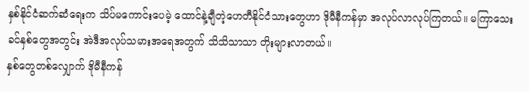နှစ်နိုင်ငံဆက်ဆံရေးက သိပ်မကောင်းပေမဲ့ ထောင်နဲ့ချီတဲ့ဟေတီနိုင်ငံသားတွေဟာ ဒိုမီနီကန်မှာ အလုပ်လာလုပ်ကြတယ်။ မကြာသေးခင်နှစ်တွေအတွင်း အဲဒီအလုပ်သမားအရေအတွက် သိသိသာသာ တိုးများလာတယ်။
နှစ်တွေတစ်လျှောက် ဒိုမီနီကန်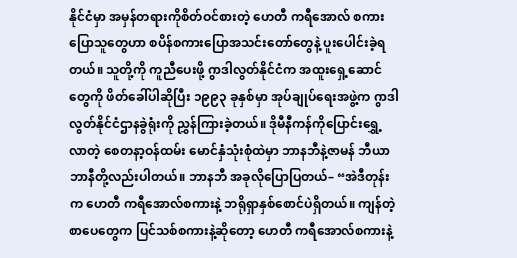နိုင်ငံမှာ အမှန်တရားကိုစိတ်ဝင်စားတဲ့ ဟေတီ ကရီအောလ် စကားပြောသူတွေဟာ စပိန်စကားပြောအသင်းတော်တွေနဲ့ ပူးပေါင်းခဲ့ရတယ်။ သူတို့ကို ကူညီပေးဖို့ ဂွာဒါလွတ်နိုင်ငံက အထူးရှေ့ဆောင်တွေကို ဖိတ်ခေါ်ပါဆိုပြီး ၁၉၉၃ ခုနှစ်မှာ အုပ်ချုပ်ရေးအဖွဲ့က ဂွာဒါလွတ်နိုင်ငံဌာနခွဲရုံးကို ညွှန်ကြားခဲ့တယ်။ ဒိုမီနီကန်ကိုပြောင်းရွှေ့လာတဲ့ စေတနာ့ဝန်ထမ်း မောင်နှံသုံးစုံထဲမှာ ဘာနဘီနဲ့ဇာမန် ဘီယာဘာနီတို့လည်းပါတယ်။ ဘာနဘီ အခုလိုပြောပြတယ်– “အဲဒီတုန်းက ဟေတီ ကရီအောလ်စကားနဲ့ ဘရိုရှာနှစ်စောင်ပဲရှိတယ်။ ကျန်တဲ့စာပေတွေက ပြင်သစ်စကားနဲ့ဆိုတော့ ဟေတီ ကရီအောလ်စကားနဲ့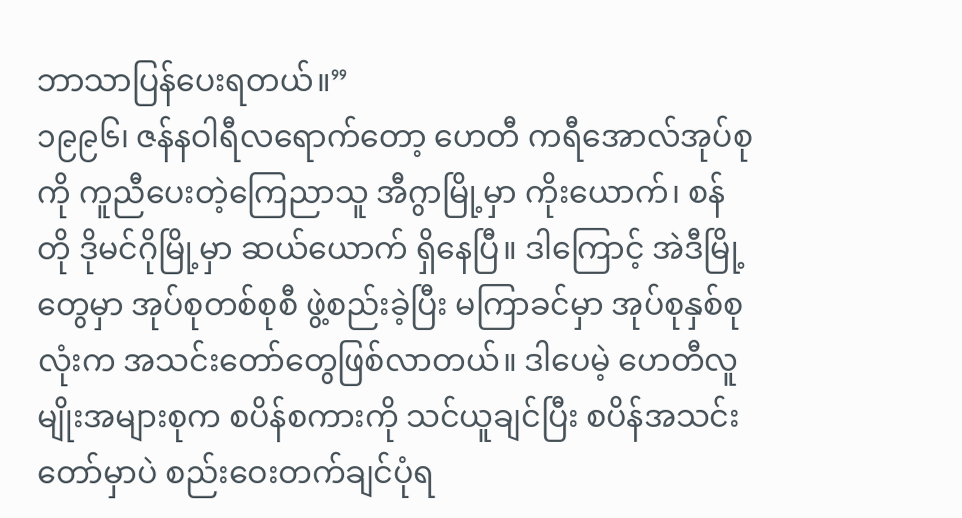ဘာသာပြန်ပေးရတယ်။”
၁၉၉၆၊ ဇန်နဝါရီလရောက်တော့ ဟေတီ ကရီအောလ်အုပ်စုကို ကူညီပေးတဲ့ကြေညာသူ အီဂွာမြို့မှာ ကိုးယောက်၊ စန်တို ဒိုမင်ဂိုမြို့မှာ ဆယ်ယောက် ရှိနေပြီ။ ဒါကြောင့် အဲဒီမြို့တွေမှာ အုပ်စုတစ်စုစီ ဖွဲ့စည်းခဲ့ပြီး မကြာခင်မှာ အုပ်စုနှစ်စုလုံးက အသင်းတော်တွေဖြစ်လာတယ်။ ဒါပေမဲ့ ဟေတီလူမျိုးအများစုက စပိန်စကားကို သင်ယူချင်ပြီး စပိန်အသင်းတော်မှာပဲ စည်းဝေးတက်ချင်ပုံရ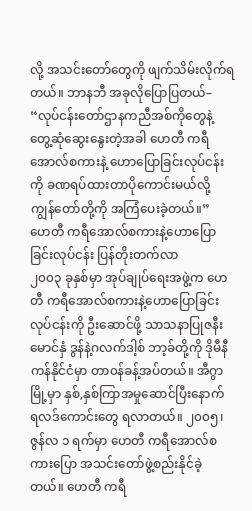လို့ အသင်းတော်တွေကို ဖျက်သိမ်းလိုက်ရတယ်။ ဘာနဘီ အခုလိုပြောပြတယ်– “လုပ်ငန်းတော်ဌာနကညီအစ်ကိုတွေနဲ့ တွေ့ဆုံဆွေးနွေးတဲ့အခါ ဟေတီ ကရီအောလ်စကားနဲ့ ဟောပြောခြင်းလုပ်ငန်းကို ခဏရပ်ထားတာပိုကောင်းမယ်လို့ ကျွန်တော်တို့ကို အကြံပေးခဲ့တယ်။”
ဟေတီ ကရီအောလ်စကားနဲ့ဟောပြောခြင်းလုပ်ငန်း ပြန်တိုးတက်လာ
၂၀၀၃ ခုနှစ်မှာ အုပ်ချုပ်ရေးအဖွဲ့က ဟေတီ ကရီအောလ်စကားနဲ့ဟောပြောခြင်းလုပ်ငန်းကို ဦးဆောင်ဖို့ သာသနာပြုဇနီးမောင်နှံ ဒွန်နဲ့ဂလက်ဒါ့စ် ဘာ့ခ်တို့ကို ဒိုမီနီကန်နိုင်ငံမှာ တာ၀န်ခန့်အပ်တယ်။ အီဂွာမြို့မှာ နှစ်,နှစ်ကြာအမှုဆောင်ပြီးနောက် ရလဒ်ကောင်းတွေ ရလာတယ်။ ၂၀၀၅၊ ဇွန်လ ၁ ရက်မှာ ဟေတီ ကရီအောလ်စကားပြော အသင်းတော်ဖွဲ့စည်းနိုင်ခဲ့တယ်။ ဟေတီ ကရီ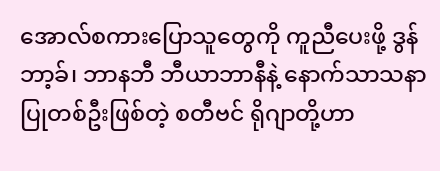အောလ်စကားပြောသူတွေကို ကူညီပေးဖို့ ဒွန် ဘာ့ခ်၊ ဘာနဘီ ဘီယာဘာနီနဲ့ နောက်သာသနာပြုတစ်ဦးဖြစ်တဲ့ စတီဗင် ရိုဂျာတို့ဟာ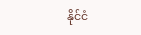နိုင်ငံ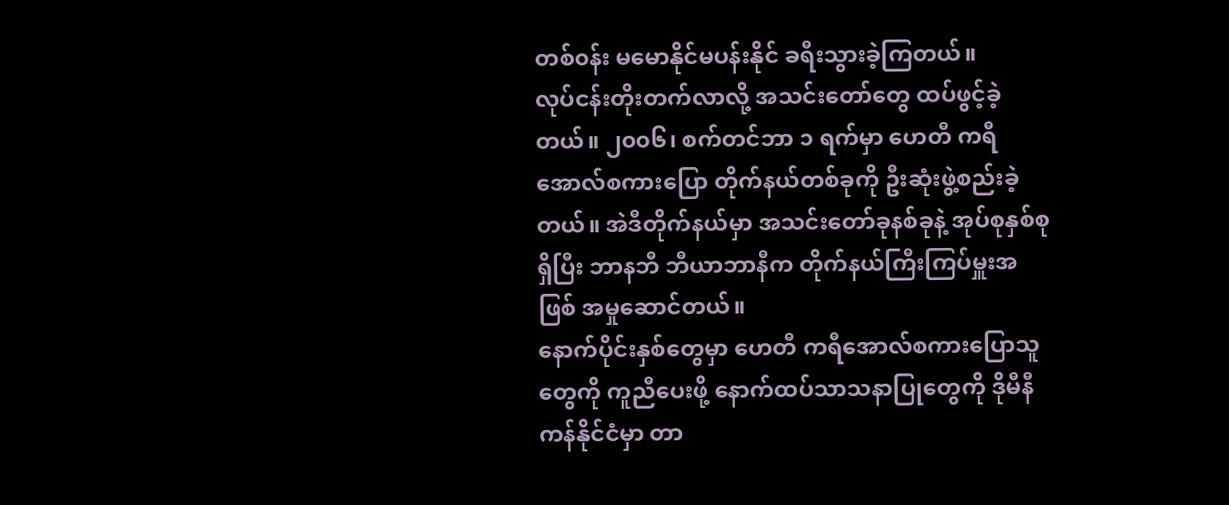တစ်၀န်း မမောနိုင်မပန်းနိုင် ခရီးသွားခဲ့ကြတယ်။
လုပ်ငန်းတိုးတက်လာလို့ အသင်းတော်တွေ ထပ်ဖွင့်ခဲ့တယ်။ ၂၀၀၆၊ စက်တင်ဘာ ၁ ရက်မှာ ဟေတီ ကရီအောလ်စကားပြော တိုက်နယ်တစ်ခုကို ဦးဆုံးဖွဲ့စည်းခဲ့တယ်။ အဲဒီတိုက်နယ်မှာ အသင်းတော်ခုနစ်ခုနဲ့ အုပ်စုနှစ်စုရှိပြီး ဘာနဘီ ဘီယာဘာနီက တိုက်နယ်ကြီးကြပ်မှူးအဖြစ် အမှုဆောင်တယ်။
နောက်ပိုင်းနှစ်တွေမှာ ဟေတီ ကရီအောလ်စကားပြောသူတွေကို ကူညီပေးဖို့ နောက်ထပ်သာသနာပြုတွေကို ဒိုမီနီကန်နိုင်ငံမှာ တာ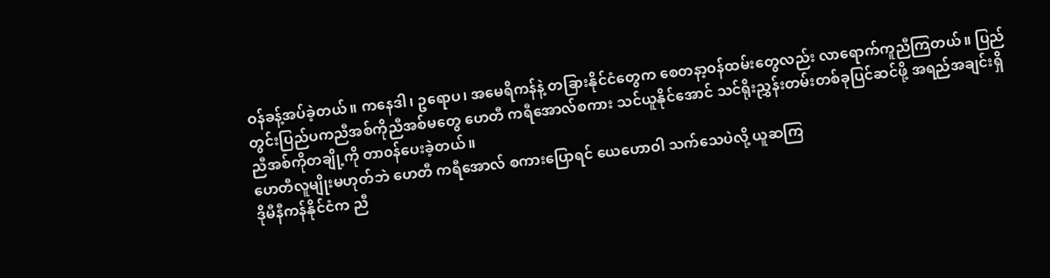ဝန်ခန့်အပ်ခဲ့တယ်။ ကနေဒါ၊ ဥရောပ၊ အမေရိကန်နဲ့ တခြားနိုင်ငံတွေက စေတနာ့ဝန်ထမ်းတွေလည်း လာရောက်ကူညီကြတယ်။ ပြည်တွင်းပြည်ပကညီအစ်ကိုညီအစ်မတွေ ဟေတီ ကရီအောလ်စကား သင်ယူနိုင်အောင် သင်ရိုးညွှန်းတမ်းတစ်ခုပြင်ဆင်ဖို့ အရည်အချင်းရှိညီအစ်ကိုတချို့ကို တာ၀န်ပေးခဲ့တယ်။
ဟေတီလူမျိုးမဟုတ်ဘဲ ဟေတီ ကရီအောလ် စကားပြောရင် ယေဟောဝါ သက်သေပဲလို့ ယူဆကြ
ဒိုမီနီကန်နိုင်ငံက ညီ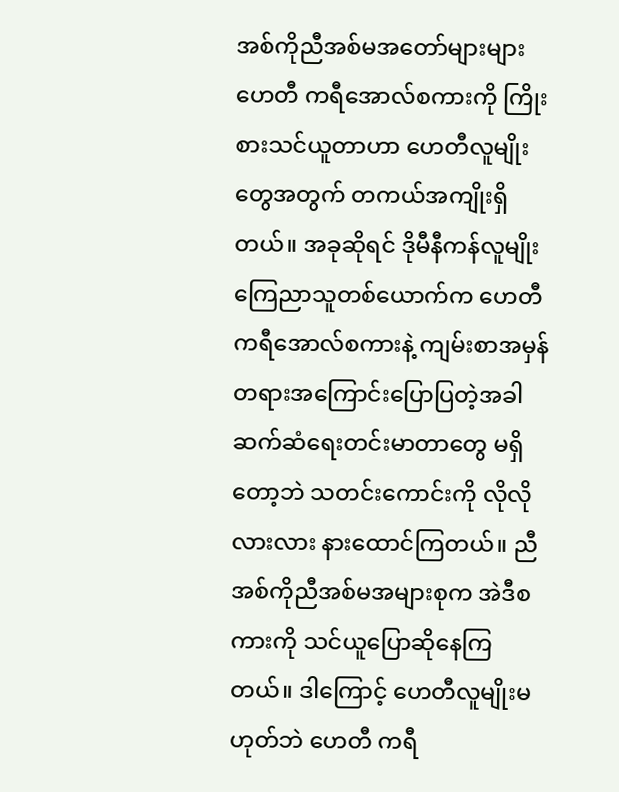အစ်ကိုညီအစ်မအတော်များများ ဟေတီ ကရီအောလ်စကားကို ကြိုးစားသင်ယူတာဟာ ဟေတီလူမျိုးတွေအတွက် တကယ်အကျိုးရှိတယ်။ အခုဆိုရင် ဒိုမီနီကန်လူမျိုးကြေညာသူတစ်ယောက်က ဟေတီ ကရီအောလ်စကားနဲ့ ကျမ်းစာအမှန်တရားအကြောင်းပြောပြတဲ့အခါ ဆက်ဆံရေးတင်းမာတာတွေ မရှိတော့ဘဲ သတင်းကောင်းကို လိုလိုလားလား နားထောင်ကြတယ်။ ညီအစ်ကိုညီအစ်မအများစုက အဲဒီစကားကို သင်ယူပြောဆိုနေကြတယ်။ ဒါကြောင့် ဟေတီလူမျိုးမဟုတ်ဘဲ ဟေတီ ကရီ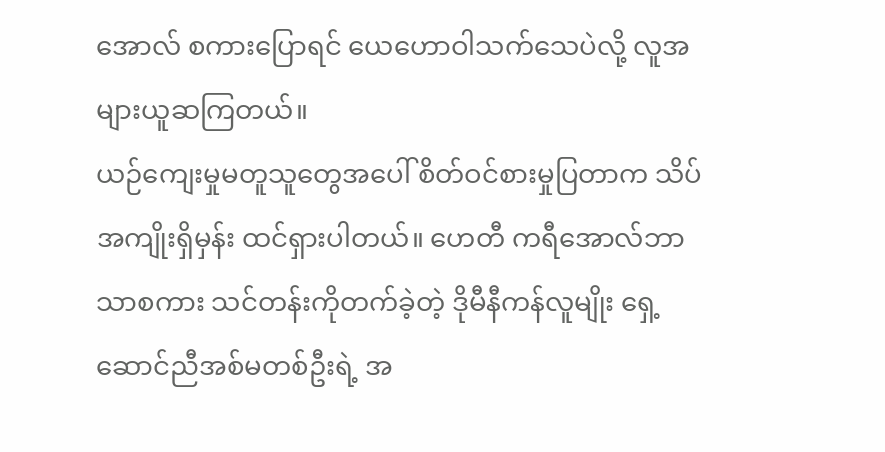အောလ် စကားပြောရင် ယေဟောဝါသက်သေပဲလို့ လူအများယူဆကြတယ်။
ယဉ်ကျေးမှုမတူသူတွေအပေါ် စိတ်ဝင်စားမှုပြတာက သိပ်အကျိုးရှိမှန်း ထင်ရှားပါတယ်။ ဟေတီ ကရီအောလ်ဘာသာစကား သင်တန်းကိုတက်ခဲ့တဲ့ ဒိုမီနီကန်လူမျိုး ရှေ့ဆောင်ညီအစ်မတစ်ဦးရဲ့ အ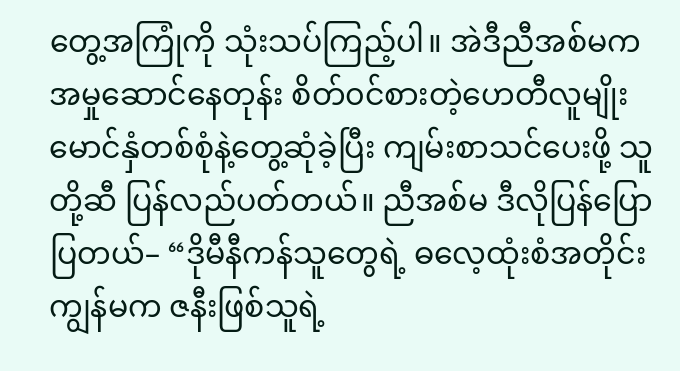တွေ့အကြုံကို သုံးသပ်ကြည့်ပါ။ အဲဒီညီအစ်မက အမှုဆောင်နေတုန်း စိတ်၀င်စားတဲ့ဟေတီလူမျိုး မောင်နှံတစ်စုံနဲ့တွေ့ဆုံခဲ့ပြီး ကျမ်းစာသင်ပေးဖို့ သူတို့ဆီ ပြန်လည်ပတ်တယ်။ ညီအစ်မ ဒီလိုပြန်ပြောပြတယ်– “ဒိုမီနီကန်သူတွေရဲ့ ဓလေ့ထုံးစံအတိုင်း ကျွန်မက ဇနီးဖြစ်သူရဲ့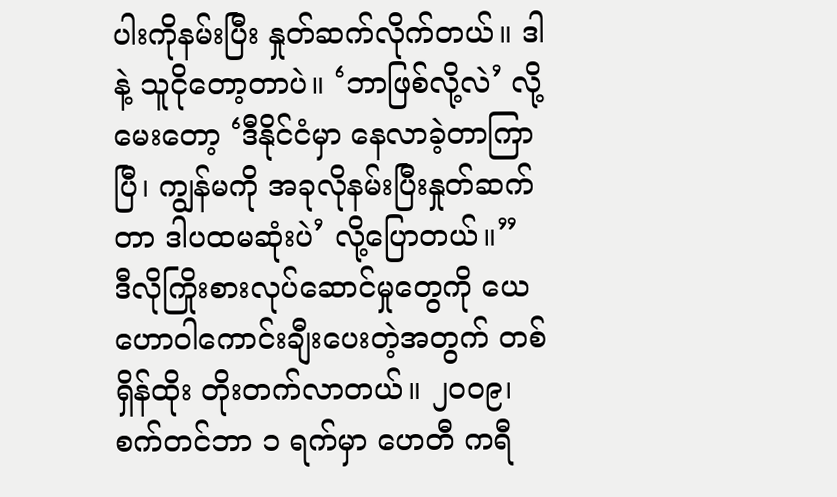ပါးကိုနမ်းပြီး နှုတ်ဆက်လိုက်တယ်။ ဒါနဲ့ သူငိုတော့တာပဲ။ ‘ဘာဖြစ်လို့လဲ’ လို့မေးတော့ ‘ဒီနိုင်ငံမှာ နေလာခဲ့တာကြာပြီ၊ ကျွန်မကို အခုလိုနမ်းပြီးနှုတ်ဆက်တာ ဒါပထမဆုံးပဲ’ လို့ပြောတယ်။”
ဒီလိုကြိုးစားလုပ်ဆောင်မှုတွေကို ယေဟောဝါကောင်းချီးပေးတဲ့အတွက် တစ်ရှိန်ထိုး တိုးတက်လာတယ်။ ၂၀၀၉၊ စက်တင်ဘာ ၁ ရက်မှာ ဟေတီ ကရီ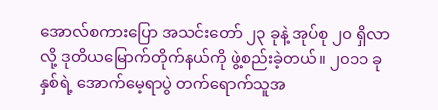အောလ်စကားပြော အသင်းတော် ၂၃ ခုနဲ့ အုပ်စု ၂၀ ရှိလာလို့ ဒုတိယမြောက်တိုက်နယ်ကို ဖွဲ့စည်းခဲ့တယ်။ ၂၀၁၁ ခုနှစ်ရဲ့ အောက်မေ့ရာပွဲ တက်ရောက်သူအ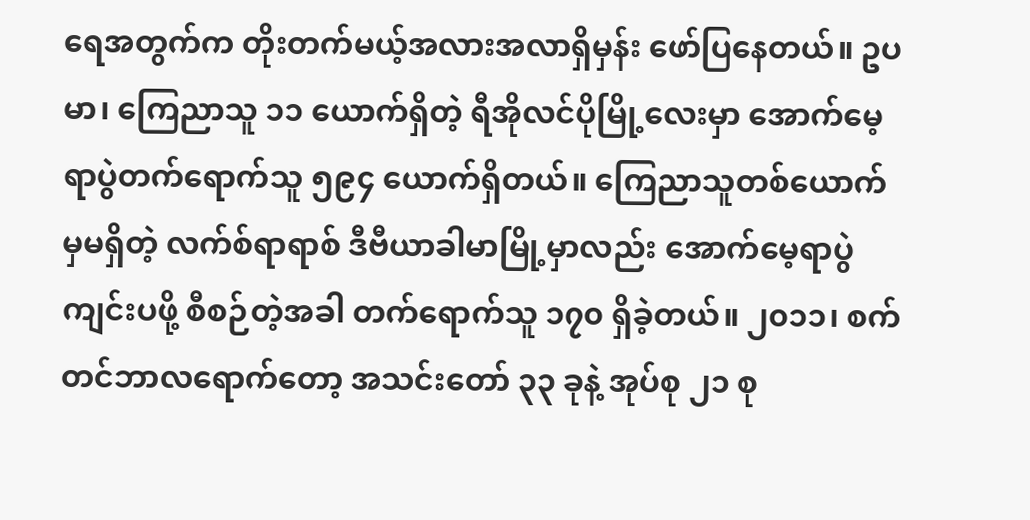ရေအတွက်က တိုးတက်မယ့်အလားအလာရှိမှန်း ဖော်ပြနေတယ်။ ဥပမာ၊ ကြေညာသူ ၁၁ ယောက်ရှိတဲ့ ရီအိုလင်ပိုမြို့လေးမှာ အောက်မေ့ရာပွဲတက်ရောက်သူ ၅၉၄ ယောက်ရှိတယ်။ ကြေညာသူတစ်ယောက်မှမရှိတဲ့ လက်စ်ရာရာစ် ဒီဗီယာခါမာမြို့မှာလည်း အောက်မေ့ရာပွဲကျင်းပဖို့ စီစဉ်တဲ့အခါ တက်ရောက်သူ ၁၇၀ ရှိခဲ့တယ်။ ၂၀၁၁၊ စက်တင်ဘာလရောက်တော့ အသင်းတော် ၃၃ ခုနဲ့ အုပ်စု ၂၁ စု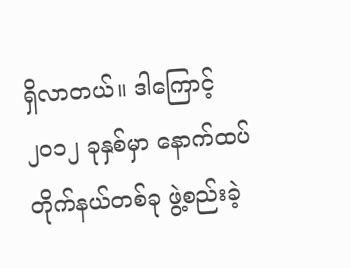ရှိလာတယ်။ ဒါကြောင့် ၂၀၁၂ ခုနှစ်မှာ နောက်ထပ်တိုက်နယ်တစ်ခု ဖွဲ့စည်းခဲ့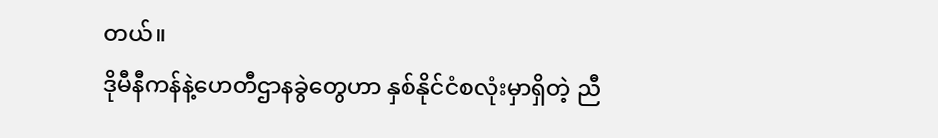တယ်။
ဒိုမီနီကန်နဲ့ဟေတီဌာနခွဲတွေဟာ နှစ်နိုင်ငံစလုံးမှာရှိတဲ့ ညီ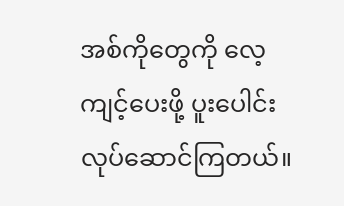အစ်ကိုတွေကို လေ့ကျင့်ပေးဖို့ ပူးပေါင်းလုပ်ဆောင်ကြတယ်။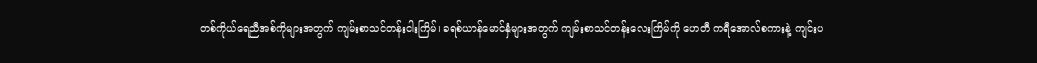တစ်ကိုယ်ရေညီအစ်ကိုများအတွက် ကျမ်းစာသင်တန်းငါးကြိမ်၊ ခရစ်ယာန်မောင်နှံများအတွက် ကျမ်းစာသင်တန်းလေးကြိမ်ကို ဟေတီ ကရီအောလ်စကားနဲ့ ကျင်းပ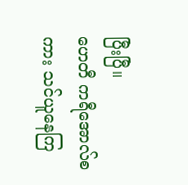ပြီးပြီ။
ဟေတီ ကရီအောလ်စကား သင်ယူနေကြ